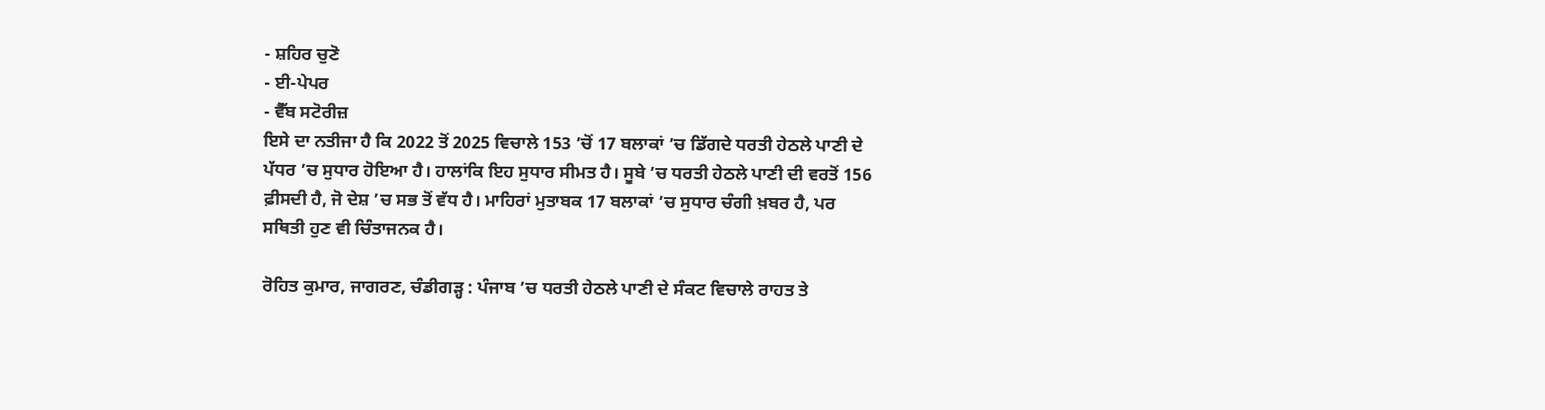- ਸ਼ਹਿਰ ਚੁਣੋ
- ਈ-ਪੇਪਰ
- ਵੈੱਬ ਸਟੋਰੀਜ਼
ਇਸੇ ਦਾ ਨਤੀਜਾ ਹੈ ਕਿ 2022 ਤੋਂ 2025 ਵਿਚਾਲੇ 153 ’ਚੋਂ 17 ਬਲਾਕਾਂ ’ਚ ਡਿੱਗਦੇ ਧਰਤੀ ਹੇਠਲੇ ਪਾਣੀ ਦੇ ਪੱਧਰ ’ਚ ਸੁਧਾਰ ਹੋਇਆ ਹੈ। ਹਾਲਾਂਕਿ ਇਹ ਸੁਧਾਰ ਸੀਮਤ ਹੈ। ਸੂਬੇ ’ਚ ਧਰਤੀ ਹੇਠਲੇ ਪਾਣੀ ਦੀ ਵਰਤੋਂ 156 ਫ਼ੀਸਦੀ ਹੈ, ਜੋ ਦੇਸ਼ ’ਚ ਸਭ ਤੋਂ ਵੱਧ ਹੈ। ਮਾਹਿਰਾਂ ਮੁਤਾਬਕ 17 ਬਲਾਕਾਂ ’ਚ ਸੁਧਾਰ ਚੰਗੀ ਖ਼ਬਰ ਹੈ, ਪਰ ਸਥਿਤੀ ਹੁਣ ਵੀ ਚਿੰਤਾਜਨਕ ਹੈ।

ਰੋਹਿਤ ਕੁਮਾਰ, ਜਾਗਰਣ, ਚੰਡੀਗੜ੍ਹ : ਪੰਜਾਬ ’ਚ ਧਰਤੀ ਹੇਠਲੇ ਪਾਣੀ ਦੇ ਸੰਕਟ ਵਿਚਾਲੇ ਰਾਹਤ ਤੇ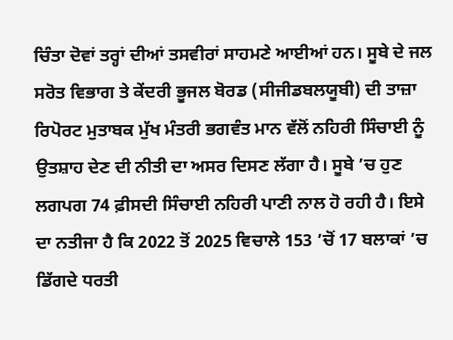ਚਿੰਤਾ ਦੋਵਾਂ ਤਰ੍ਹਾਂ ਦੀਆਂ ਤਸਵੀਰਾਂ ਸਾਹਮਣੇ ਆਈਆਂ ਹਨ। ਸੂਬੇ ਦੇ ਜਲ ਸਰੋਤ ਵਿਭਾਗ ਤੇ ਕੇਂਦਰੀ ਭੂਜਲ ਬੋਰਡ (ਸੀਜੀਡਬਲਯੂਬੀ) ਦੀ ਤਾਜ਼ਾ ਰਿਪੋਰਟ ਮੁਤਾਬਕ ਮੁੱਖ ਮੰਤਰੀ ਭਗਵੰਤ ਮਾਨ ਵੱਲੋਂ ਨਹਿਰੀ ਸਿੰਚਾਈ ਨੂੰ ਉਤਸ਼ਾਹ ਦੇਣ ਦੀ ਨੀਤੀ ਦਾ ਅਸਰ ਦਿਸਣ ਲੱਗਾ ਹੈ। ਸੂਬੇ ’ਚ ਹੁਣ ਲਗਪਗ 74 ਫ਼ੀਸਦੀ ਸਿੰਚਾਈ ਨਹਿਰੀ ਪਾਣੀ ਨਾਲ ਹੋ ਰਹੀ ਹੈ। ਇਸੇ ਦਾ ਨਤੀਜਾ ਹੈ ਕਿ 2022 ਤੋਂ 2025 ਵਿਚਾਲੇ 153 ’ਚੋਂ 17 ਬਲਾਕਾਂ ’ਚ ਡਿੱਗਦੇ ਧਰਤੀ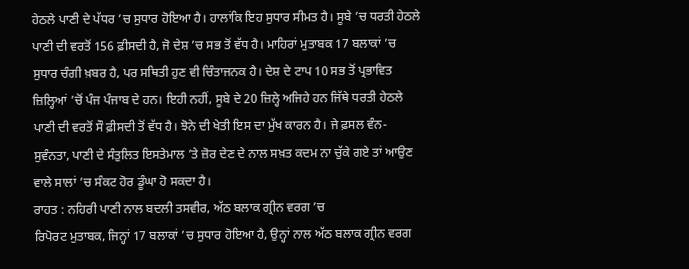ਹੇਠਲੇ ਪਾਣੀ ਦੇ ਪੱਧਰ ’ਚ ਸੁਧਾਰ ਹੋਇਆ ਹੈ। ਹਾਲਾਂਕਿ ਇਹ ਸੁਧਾਰ ਸੀਮਤ ਹੈ। ਸੂਬੇ ’ਚ ਧਰਤੀ ਹੇਠਲੇ ਪਾਣੀ ਦੀ ਵਰਤੋਂ 156 ਫ਼ੀਸਦੀ ਹੈ, ਜੋ ਦੇਸ਼ ’ਚ ਸਭ ਤੋਂ ਵੱਧ ਹੈ। ਮਾਹਿਰਾਂ ਮੁਤਾਬਕ 17 ਬਲਾਕਾਂ ’ਚ ਸੁਧਾਰ ਚੰਗੀ ਖ਼ਬਰ ਹੈ, ਪਰ ਸਥਿਤੀ ਹੁਣ ਵੀ ਚਿੰਤਾਜਨਕ ਹੈ। ਦੇਸ਼ ਦੇ ਟਾਪ 10 ਸਭ ਤੋਂ ਪ੍ਰਭਾਵਿਤ ਜ਼ਿਲ੍ਹਿਆਂ ’ਚੋਂ ਪੰਜ ਪੰਜਾਬ ਦੇ ਹਨ। ਇਹੀ ਨਹੀਂ, ਸੂਬੇ ਦੇ 20 ਜ਼ਿਲ੍ਹੇ ਅਜਿਹੇ ਹਨ ਜਿੱਥੇ ਧਰਤੀ ਹੇਠਲੇ ਪਾਣੀ ਦੀ ਵਰਤੋਂ ਸੌ ਫ਼ੀਸਦੀ ਤੋਂ ਵੱਧ ਹੈ। ਝੋਨੇ ਦੀ ਖੇਤੀ ਇਸ ਦਾ ਮੁੱਖ ਕਾਰਨ ਹੈ। ਜੇ ਫ਼ਸਲ ਵੰਨ-ਸੁਵੰਨਤਾ, ਪਾਣੀ ਦੇ ਸੰਤੁਲਿਤ ਇਸਤੇਮਾਲ ’ਤੇ ਜ਼ੋਰ ਦੇਣ ਦੇ ਨਾਲ ਸਖ਼ਤ ਕਦਮ ਨਾ ਚੁੱਕੇ ਗਏ ਤਾਂ ਆਉਣ ਵਾਲੇ ਸਾਲਾਂ ’ਚ ਸੰਕਟ ਹੋਰ ਡੂੰਘਾ ਹੋ ਸਕਦਾ ਹੈ।
ਰਾਹਤ : ਨਹਿਰੀ ਪਾਣੀ ਨਾਲ ਬਦਲੀ ਤਸਵੀਰ, ਅੱਠ ਬਲਾਕ ਗ੍ਰੀਨ ਵਰਗ ’ਚ
ਰਿਪੋਰਟ ਮੁਤਾਬਕ, ਜਿਨ੍ਹਾਂ 17 ਬਲਾਕਾਂ ’ਚ ਸੁਧਾਰ ਹੋਇਆ ਹੈ, ਉਨ੍ਹਾਂ ਨਾਲ ਅੱਠ ਬਲਾਕ ਗ੍ਰੀਨ ਵਰਗ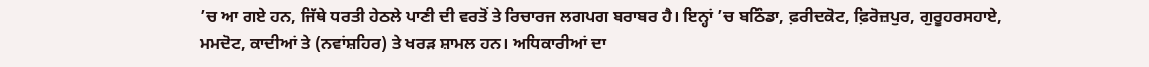’ਚ ਆ ਗਏ ਹਨ, ਜਿੱਥੇ ਧਰਤੀ ਹੇਠਲੇ ਪਾਣੀ ਦੀ ਵਰਤੋਂ ਤੇ ਰਿਚਾਰਜ ਲਗਪਗ ਬਰਾਬਰ ਹੈ। ਇਨ੍ਹਾਂ ’ਚ ਬਠਿੰਡਾ, ਫ਼ਰੀਦਕੋਟ, ਫ਼ਿਰੋਜ਼ਪੁਰ, ਗੁਰੂਹਰਸਹਾਏ, ਮਮਦੋਟ, ਕਾਦੀਆਂ ਤੇ (ਨਵਾਂਸ਼ਹਿਰ) ਤੇ ਖਰੜ ਸ਼ਾਮਲ ਹਨ। ਅਧਿਕਾਰੀਆਂ ਦਾ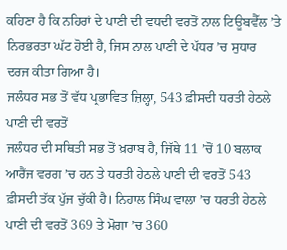ਕਹਿਣਾ ਹੈ ਕਿ ਨਹਿਰਾਂ ਦੇ ਪਾਣੀ ਦੀ ਵਧਦੀ ਵਰਤੋਂ ਨਾਲ ਟਿਊਬਵੈੱਲ ’ਤੇ ਨਿਰਭਰਤਾ ਘੱਟ ਹੋਈ ਹੈ, ਜਿਸ ਨਾਲ ਪਾਣੀ ਦੇ ਪੱਧਰ ’ਚ ਸੁਧਾਰ ਦਰਜ ਕੀਤਾ ਗਿਆ ਹੈ।
ਜਲੰਧਰ ਸਭ ਤੋਂ ਵੱਧ ਪ੍ਰਭਾਵਿਤ ਜ਼ਿਲ੍ਹਾ, 543 ਫ਼ੀਸਦੀ ਧਰਤੀ ਹੇਠਲੇ ਪਾਣੀ ਦੀ ਵਰਤੋਂ
ਜਲੰਧਰ ਦੀ ਸਥਿਤੀ ਸਭ ਤੋਂ ਖ਼ਰਾਬ ਹੈ, ਜਿੱਥੇ 11 ’ਚੋਂ 10 ਬਲਾਕ ਆਰੈਂਜ ਵਰਗ ’ਚ ਹਨ ਤੇ ਧਰਤੀ ਹੇਠਲੇ ਪਾਣੀ ਦੀ ਵਰਤੋਂ 543 ਫ਼ੀਸਦੀ ਤੱਕ ਪੁੱਜ ਚੁੱਕੀ ਹੈ। ਨਿਹਾਲ ਸਿੰਘ ਵਾਲਾ ’ਚ ਧਰਤੀ ਹੇਠਲੇ ਪਾਣੀ ਦੀ ਵਰਤੋਂ 369 ਤੇ ਮੋਗਾ ’ਚ 360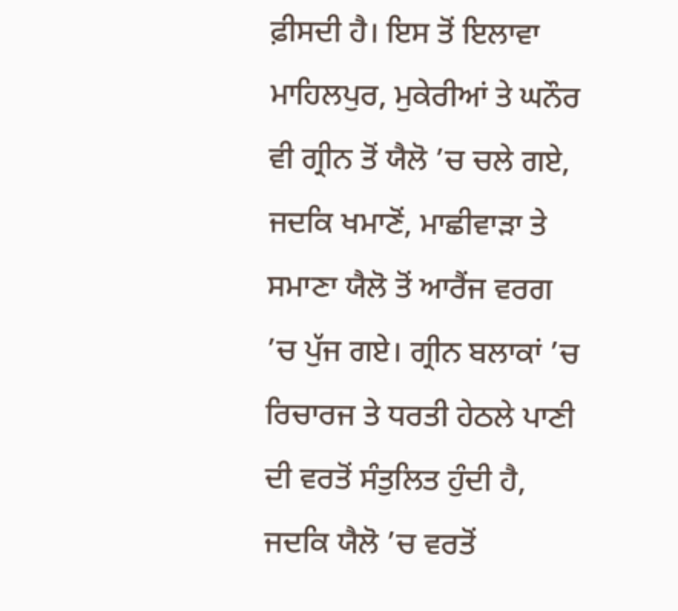ਫ਼ੀਸਦੀ ਹੈ। ਇਸ ਤੋਂ ਇਲਾਵਾ ਮਾਹਿਲਪੁਰ, ਮੁਕੇਰੀਆਂ ਤੇ ਘਨੌਰ ਵੀ ਗ੍ਰੀਨ ਤੋਂ ਯੈਲੋ ’ਚ ਚਲੇ ਗਏ, ਜਦਕਿ ਖਮਾਣੋਂ, ਮਾਛੀਵਾੜਾ ਤੇ ਸਮਾਣਾ ਯੈਲੋ ਤੋਂ ਆਰੈਂਜ ਵਰਗ ’ਚ ਪੁੱਜ ਗਏ। ਗ੍ਰੀਨ ਬਲਾਕਾਂ ’ਚ ਰਿਚਾਰਜ ਤੇ ਧਰਤੀ ਹੇਠਲੇ ਪਾਣੀ ਦੀ ਵਰਤੋਂ ਸੰਤੁਲਿਤ ਹੁੰਦੀ ਹੈ, ਜਦਕਿ ਯੈਲੋ ’ਚ ਵਰਤੋਂ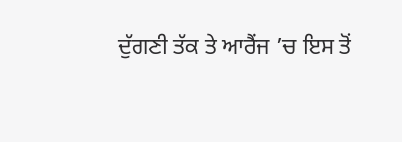ਦੁੱਗਣੀ ਤੱਕ ਤੇ ਆਰੈਂਜ ’ਚ ਇਸ ਤੋਂ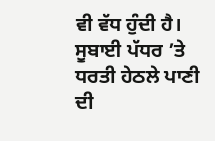ਵੀ ਵੱਧ ਹੁੰਦੀ ਹੈ।
ਸੂਬਾਈ ਪੱਧਰ ’ਤੇ ਧਰਤੀ ਹੇਠਲੇ ਪਾਣੀ ਦੀ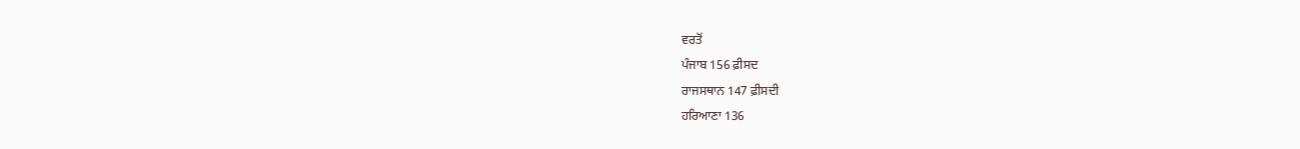ਵਰਤੋਂ
ਪੰਜਾਬ 156 ਫ਼ੀਸਦ
ਰਾਜਸਥਾਨ 147 ਫ਼ੀਸਦੀ
ਹਰਿਆਣਾ 136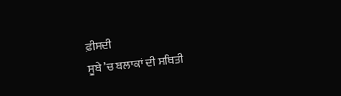ਫ਼ੀਸਦੀ
ਸੂਬੇ ’ਚ ਬਲਾਕਾਂ ਦੀ ਸਥਿਤੀ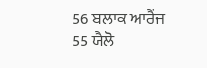56 ਬਲਾਕ ਆਰੈਂਜ
55 ਯੈਲੋ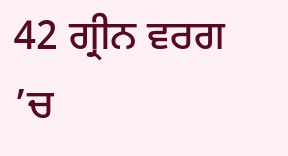42 ਗ੍ਰੀਨ ਵਰਗ ’ਚ